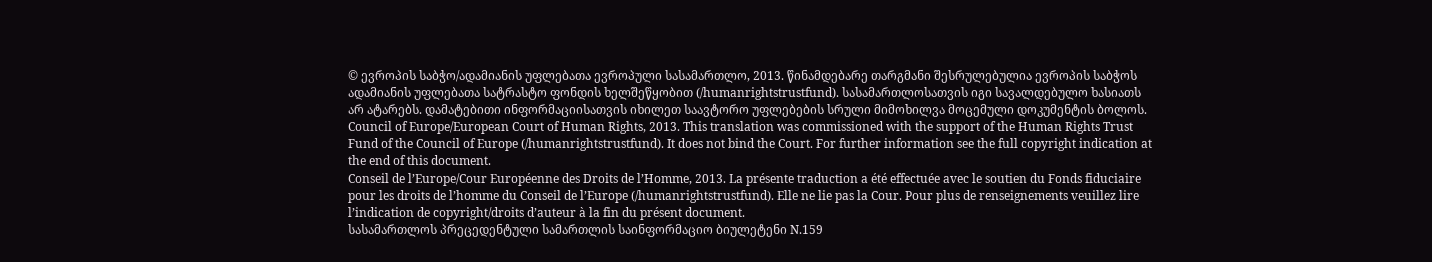© ევროპის საბჭო/ადამიანის უფლებათა ევროპული სასამართლო, 2013. წინამდებარე თარგმანი შესრულებულია ევროპის საბჭოს ადამიანის უფლებათა სატრასტო ფონდის ხელშეწყობით (/humanrightstrustfund). სასამართლოსათვის იგი სავალდებულო ხასიათს არ ატარებს. დამატებითი ინფორმაციისათვის იხილეთ საავტორო უფლებების სრული მიმოხილვა მოცემული დოკუმენტის ბოლოს.
Council of Europe/European Court of Human Rights, 2013. This translation was commissioned with the support of the Human Rights Trust Fund of the Council of Europe (/humanrightstrustfund). It does not bind the Court. For further information see the full copyright indication at the end of this document.
Conseil de l’Europe/Cour Européenne des Droits de l’Homme, 2013. La présente traduction a été effectuée avec le soutien du Fonds fiduciaire pour les droits de l’homme du Conseil de l’Europe (/humanrightstrustfund). Elle ne lie pas la Cour. Pour plus de renseignements veuillez lire l’indication de copyright/droits d’auteur à la fin du présent document.
სასამართლოს პრეცედენტული სამართლის საინფორმაციო ბიულეტენი N.159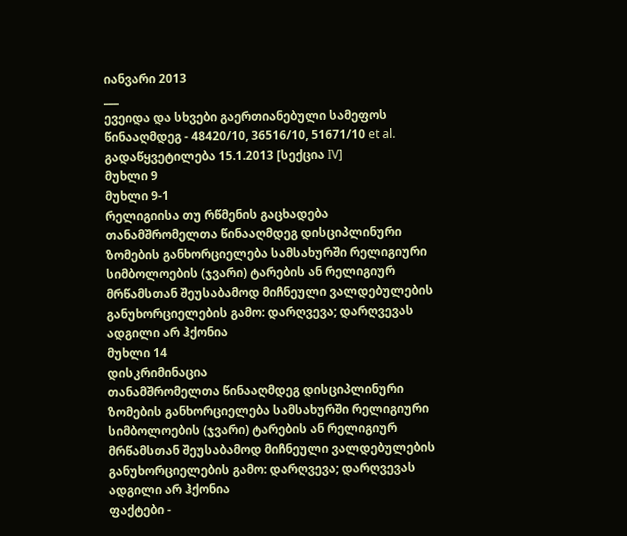იანვარი 2013
___
ევეიდა და სხვები გაერთიანებული სამეფოს წინააღმდეგ - 48420/10, 36516/10, 51671/10 et al.
გადაწყვეტილება 15.1.2013 [სექცია IV]
მუხლი 9
მუხლი 9-1
რელიგიისა თუ რწმენის გაცხადება
თანამშრომელთა წინააღმდეგ დისციპლინური ზომების განხორციელება სამსახურში რელიგიური სიმბოლოების (ჯვარი) ტარების ან რელიგიურ მრწამსთან შეუსაბამოდ მიჩნეული ვალდებულების განუხორციელების გამო: დარღვევა; დარღვევას ადგილი არ ჰქონია
მუხლი 14
დისკრიმინაცია
თანამშრომელთა წინააღმდეგ დისციპლინური ზომების განხორციელება სამსახურში რელიგიური სიმბოლოების (ჯვარი) ტარების ან რელიგიურ მრწამსთან შეუსაბამოდ მიჩნეული ვალდებულების განუხორციელების გამო: დარღვევა; დარღვევას ადგილი არ ჰქონია
ფაქტები -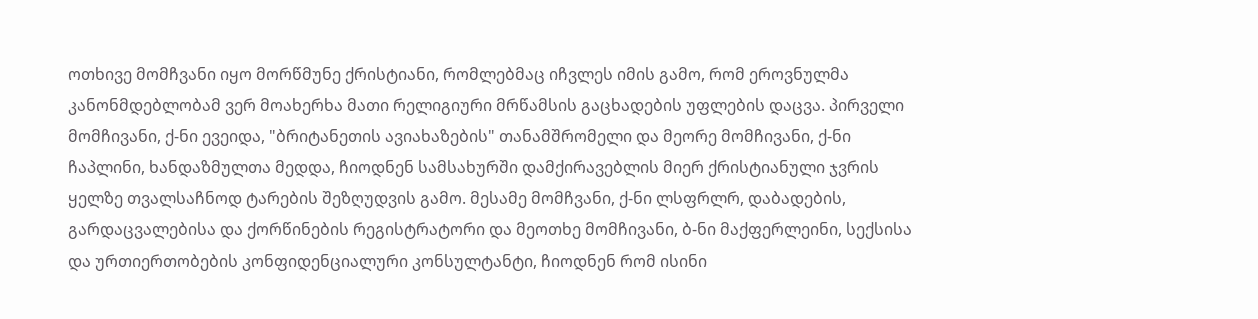ოთხივე მომჩვანი იყო მორწმუნე ქრისტიანი, რომლებმაც იჩვლეს იმის გამო, რომ ეროვნულმა კანონმდებლობამ ვერ მოახერხა მათი რელიგიური მრწამსის გაცხადების უფლების დაცვა. პირველი მომჩივანი, ქ-ნი ევეიდა, "ბრიტანეთის ავიახაზების" თანამშრომელი და მეორე მომჩივანი, ქ-ნი ჩაპლინი, ხანდაზმულთა მედდა, ჩიოდნენ სამსახურში დამქირავებლის მიერ ქრისტიანული ჯვრის ყელზე თვალსაჩნოდ ტარების შეზღუდვის გამო. მესამე მომჩვანი, ქ-ნი ლსფრლრ, დაბადების, გარდაცვალებისა და ქორწინების რეგისტრატორი და მეოთხე მომჩივანი, ბ-ნი მაქფერლეინი, სექსისა და ურთიერთობების კონფიდენციალური კონსულტანტი, ჩიოდნენ რომ ისინი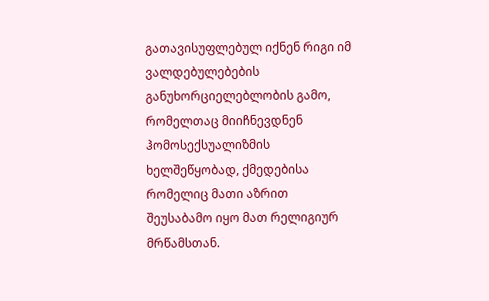გათავისუფლებულ იქნენ რიგი იმ ვალდებულებების განუხორციელებლობის გამო, რომელთაც მიიჩნევდნენ ჰომოსექსუალიზმის ხელშეწყობად, ქმედებისა რომელიც მათი აზრით შეუსაბამო იყო მათ რელიგიურ მრწამსთან.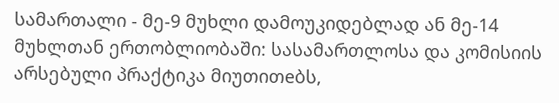სამართალი - მე-9 მუხლი დამოუკიდებლად ან მე-14 მუხლთან ერთობლიობაში: სასამართლოსა და კომისიის არსებული პრაქტიკა მიუთითeბს,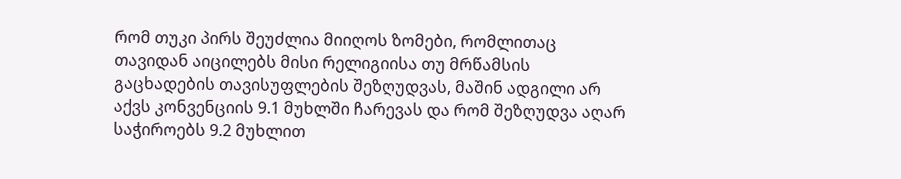რომ თუკი პირს შეუძლია მიიღოს ზომები, რომლითაც თავიდან აიცილებს მისი რელიგიისა თუ მრწამსის გაცხადების თავისუფლების შეზღუდვას, მაშინ ადგილი არ აქვს კონვენციის 9.1 მუხლში ჩარევას და რომ შეზღუდვა აღარ საჭიროებს 9.2 მუხლით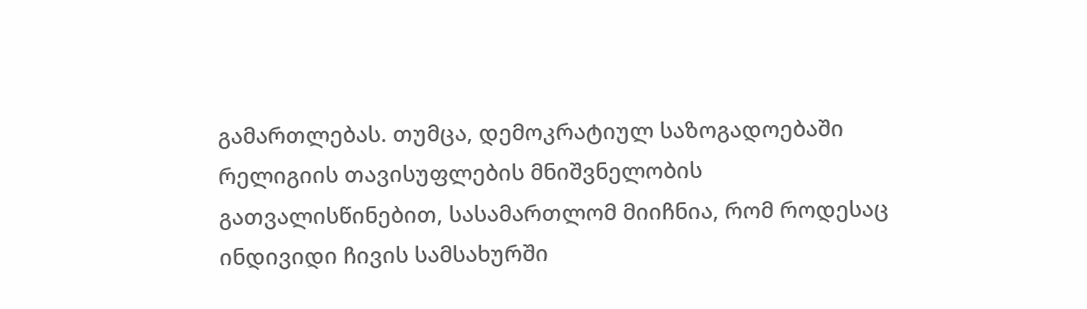გამართლებას. თუმცა, დემოკრატიულ საზოგადოებაში რელიგიის თავისუფლების მნიშვნელობის გათვალისწინებით, სასამართლომ მიიჩნია, რომ როდესაც ინდივიდი ჩივის სამსახურში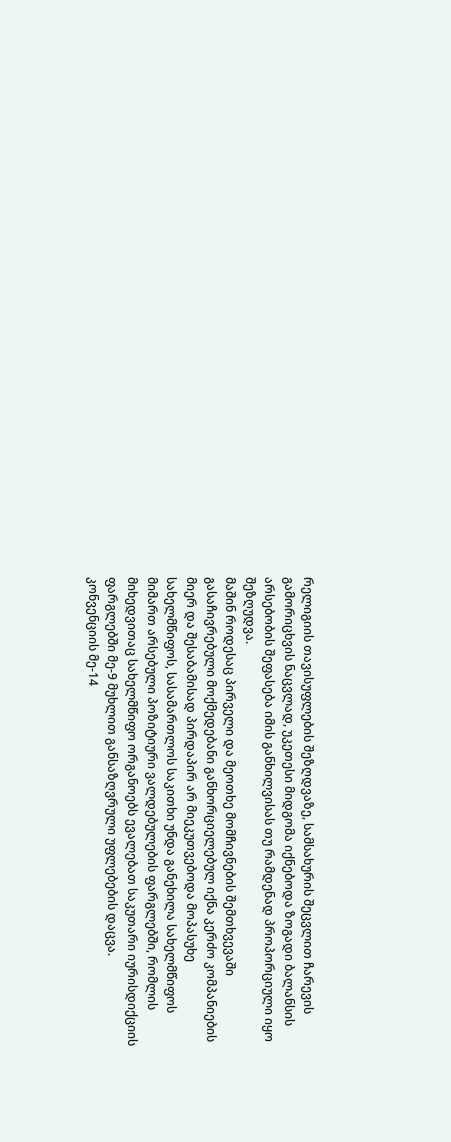რელიგიის თავისუფლების შეზღდვაზე, სამსახურის შეცვლით ჩარევის გამორიცხვის ნაცვლად, უკეთესი მიდგომა იქნებოდა ზოგადი ბალანსის არსებობის შეფასება იმის განხილვისას თუ რამდენად პროპორციული იყო შეზღუდვა.
მაშინ როდესაც პირველი და მეოთხე მომჩივნების შემთხვევაში გასაჩივრებული მოქმედებანი განხორციელებულ იქნა კერძო კომპანიების მიერ და შესაბამისად პირდაპირ არ მიეკუთვებოდა მოპასუხე სახელმწიფოს, სასამართლოს საკითხი უნდა განეხილა სახელმწიფოს მიმართ არსებული პოზიტიური ვალდებულების ფარგლებში, რომლის მიხედვითაც სახელმწიფო ორგანოებს ევალებათ საკუთარი იურისდიქციის ფარგლებში მე-9 მუხლით განსაზღვრული უფლებების დაცვა.
კონვენციის მე-14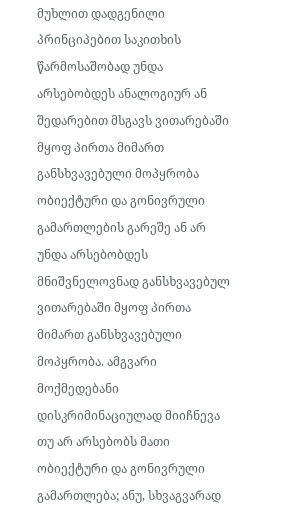მუხლით დადგენილი პრინციპებით საკითხის წარმოსაშობად უნდა არსებობდეს ანალოგიურ ან შედარებით მსგავს ვითარებაში მყოფ პირთა მიმართ განსხვავებული მოპყრობა ობიექტური და გონივრული გამართლების გარეშე ან არ უნდა არსებობდეს მნიშვნელოვნად განსხვავებულ ვითარებაში მყოფ პირთა მიმართ განსხვავებული მოპყრობა. ამგვარი მოქმედებანი დისკრიმინაციულად მიიჩნევა თუ არ არსებობს მათი ობიექტური და გონივრული გამართლება; ანუ, სხვაგვარად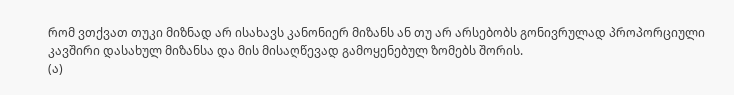რომ ვთქვათ თუკი მიზნად არ ისახავს კანონიერ მიზანს ან თუ არ არსებობს გონივრულად პროპორციული კავშირი დასახულ მიზანსა და მის მისაღწევად გამოყენებულ ზომებს შორის.
(ა)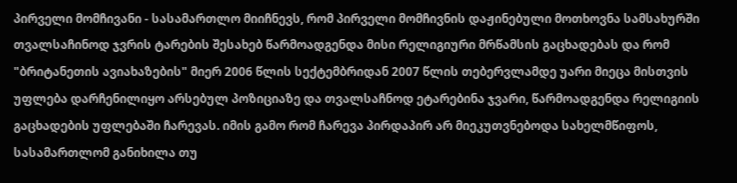პირველი მომჩივანი - სასამართლო მიიჩნევს, რომ პირველი მომჩივნის დაჟინებული მოთხოვნა სამსახურში თვალსაჩინოდ ჯვრის ტარების შესახებ წარმოადგენდა მისი რელიგიური მრწამსის გაცხადებას და რომ "ბრიტანეთის ავიახაზების" მიერ 2006 წლის სექტემბრიდან 2007 წლის თებერვლამდე უარი მიეცა მისთვის უფლება დარჩენილიყო არსებულ პოზიციაზე და თვალსაჩნოდ ეტარებინა ჯვარი, წარმოადგენდა რელიგიის გაცხადების უფლებაში ჩარევას. იმის გამო რომ ჩარევა პირდაპირ არ მიეკუთვნებოდა სახელმწიფოს, სასამართლომ განიხილა თუ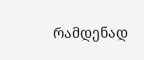რამდენად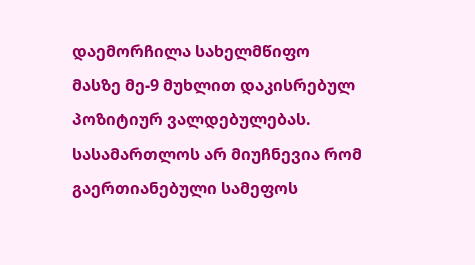დაემორჩილა სახელმწიფო მასზე მე-9 მუხლით დაკისრებულ პოზიტიურ ვალდებულებას.
სასამართლოს არ მიუჩნევია რომ გაერთიანებული სამეფოს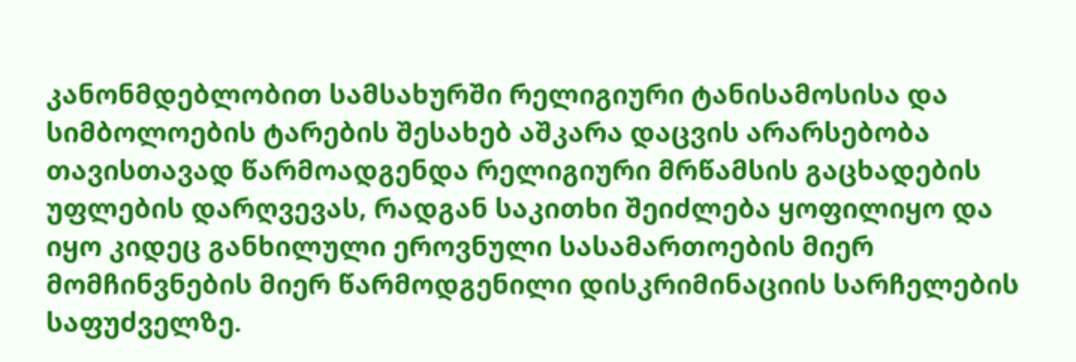კანონმდებლობით სამსახურში რელიგიური ტანისამოსისა და სიმბოლოების ტარების შესახებ აშკარა დაცვის არარსებობა თავისთავად წარმოადგენდა რელიგიური მრწამსის გაცხადების უფლების დარღვევას, რადგან საკითხი შეიძლება ყოფილიყო და იყო კიდეც განხილული ეროვნული სასამართოების მიერ მომჩინვნების მიერ წარმოდგენილი დისკრიმინაციის სარჩელების საფუძველზე.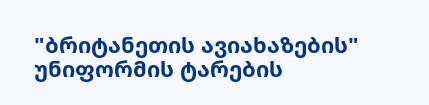"ბრიტანეთის ავიახაზების" უნიფორმის ტარების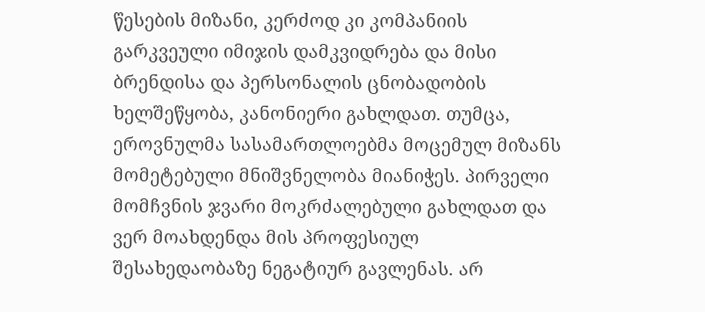წესების მიზანი, კერძოდ კი კომპანიის გარკვეული იმიჯის დამკვიდრება და მისი ბრენდისა და პერსონალის ცნობადობის ხელშეწყობა, კანონიერი გახლდათ. თუმცა, ეროვნულმა სასამართლოებმა მოცემულ მიზანს მომეტებული მნიშვნელობა მიანიჭეს. პირველი მომჩვნის ჯვარი მოკრძალებული გახლდათ და ვერ მოახდენდა მის პროფესიულ შესახედაობაზე ნეგატიურ გავლენას. არ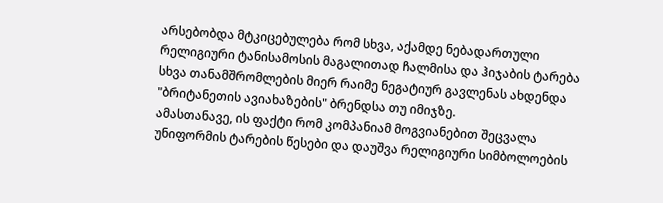არსებობდა მტკიცებულება რომ სხვა, აქამდე ნებადართული რელიგიური ტანისამოსის მაგალითად ჩალმისა და ჰიჯაბის ტარება სხვა თანამშრომლების მიერ რაიმე ნეგატიურ გავლენას ახდენდა "ბრიტანეთის ავიახაზების" ბრენდსა თუ იმიჯზე.
ამასთანავე, ის ფაქტი რომ კომპანიამ მოგვიანებით შეცვალა უნიფორმის ტარების წესები და დაუშვა რელიგიური სიმბოლოების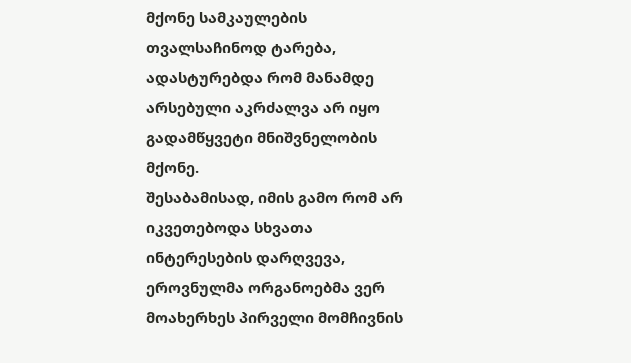მქონე სამკაულების თვალსაჩინოდ ტარება, ადასტურებდა რომ მანამდე არსებული აკრძალვა არ იყო გადამწყვეტი მნიშვნელობის მქონე.
შესაბამისად, იმის გამო რომ არ იკვეთებოდა სხვათა ინტერესების დარღვევა, ეროვნულმა ორგანოებმა ვერ მოახერხეს პირველი მომჩივნის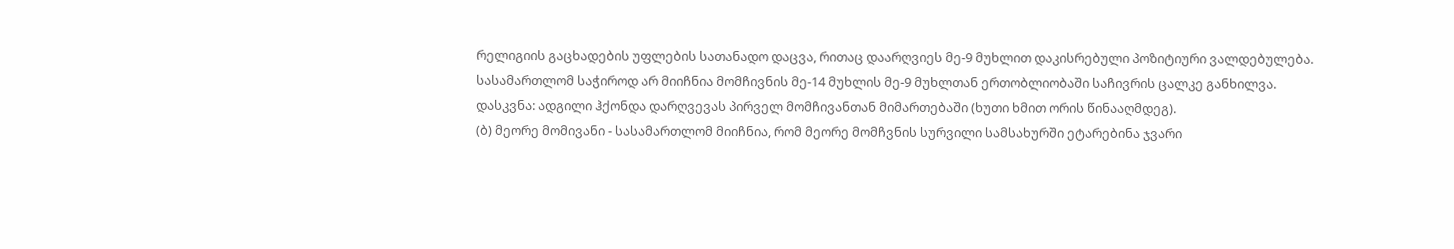რელიგიის გაცხადების უფლების სათანადო დაცვა, რითაც დაარღვიეს მე-9 მუხლით დაკისრებული პოზიტიური ვალდებულება. სასამართლომ საჭიროდ არ მიიჩნია მომჩივნის მე-14 მუხლის მე-9 მუხლთან ერთობლიობაში საჩივრის ცალკე განხილვა.
დასკვნა: ადგილი ჰქონდა დარღვევას პირველ მომჩივანთან მიმართებაში (ხუთი ხმით ორის წინააღმდეგ).
(ბ) მეორე მომივანი - სასამართლომ მიიჩნია, რომ მეორე მომჩვნის სურვილი სამსახურში ეტარებინა ჯვარი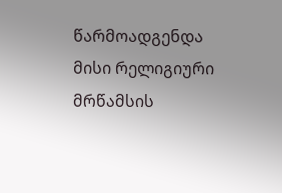წარმოადგენდა მისი რელიგიური მრწამსის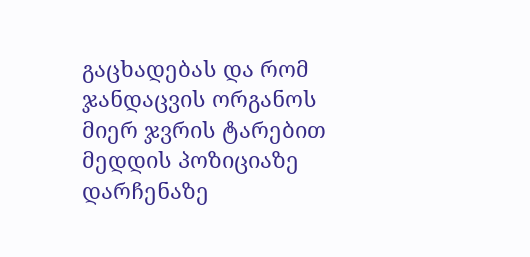გაცხადებას და რომ ჯანდაცვის ორგანოს მიერ ჯვრის ტარებით მედდის პოზიციაზე დარჩენაზე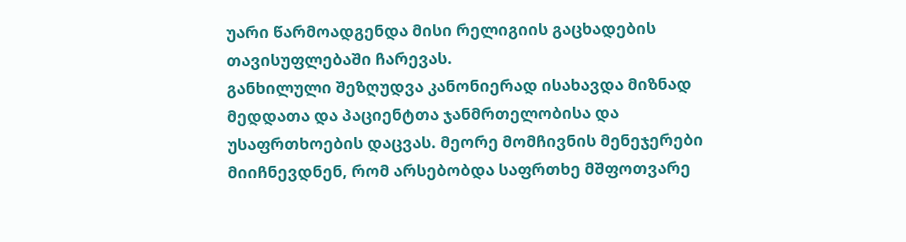უარი წარმოადგენდა მისი რელიგიის გაცხადების თავისუფლებაში ჩარევას.
განხილული შეზღუდვა კანონიერად ისახავდა მიზნად მედდათა და პაციენტთა ჯანმრთელობისა და უსაფრთხოების დაცვას. მეორე მომჩივნის მენეჯერები მიიჩნევდნენ, რომ არსებობდა საფრთხე მშფოთვარე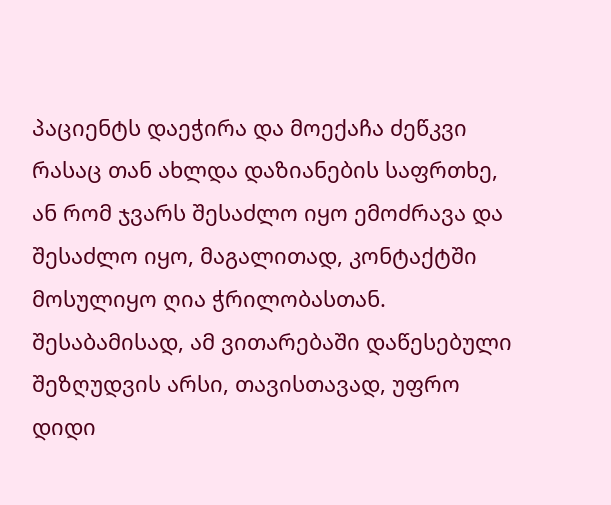პაციენტს დაეჭირა და მოექაჩა ძეწკვი რასაც თან ახლდა დაზიანების საფრთხე, ან რომ ჯვარს შესაძლო იყო ემოძრავა და შესაძლო იყო, მაგალითად, კონტაქტში მოსულიყო ღია ჭრილობასთან. შესაბამისად, ამ ვითარებაში დაწესებული შეზღუდვის არსი, თავისთავად, უფრო დიდი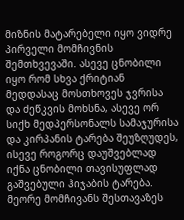მიზნის მატარებელი იყო ვიდრე პირველი მომჩივნის შემთხვევაში. ასევე ცნობილი იყო რომ სხვა ქრიტიან მედდასაც მოსთხოვეს ჯვრისა და ძეწკვის მოხსნა, ასევე ორ სიქხ მედპერსონალს სამაჯურისა და კირპანის ტარება შეუზღუდეს, ისევე როგორც დაუშვებლად იქნა ცნობილი თავისუფლად გაშვებული ჰიჯაბის ტარება. მეორე მომჩივანს შესთავაზეს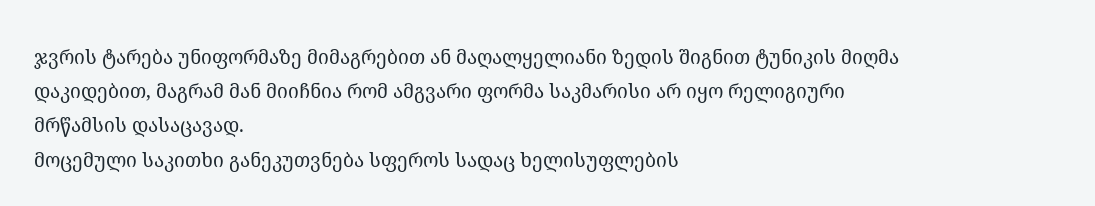ჯვრის ტარება უნიფორმაზე მიმაგრებით ან მაღალყელიანი ზედის შიგნით ტუნიკის მიღმა დაკიდებით, მაგრამ მან მიიჩნია რომ ამგვარი ფორმა საკმარისი არ იყო რელიგიური მრწამსის დასაცავად.
მოცემული საკითხი განეკუთვნება სფეროს სადაც ხელისუფლების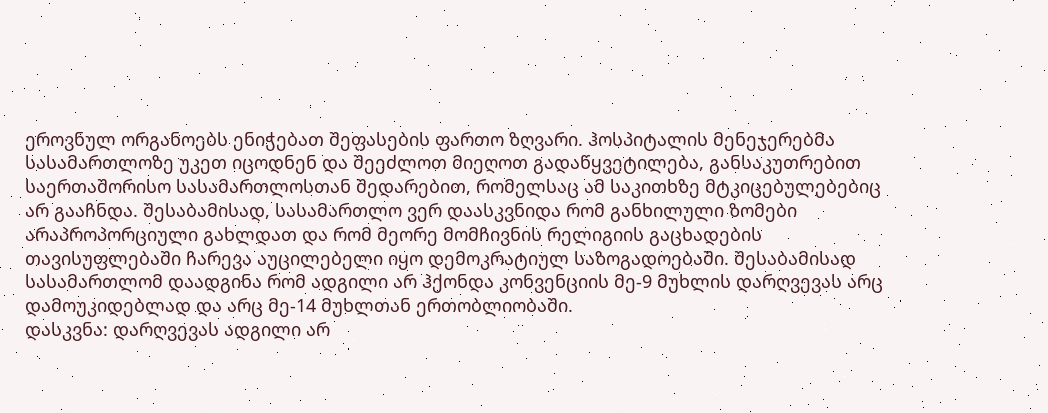ეროვნულ ორგანოებს ენიჭებათ შეფასების ფართო ზღვარი. ჰოსპიტალის მენეჯერებმა სასამართლოზე უკეთ იცოდნენ და შეეძლოთ მიეღოთ გადაწყვეტილება, განსაკუთრებით საერთაშორისო სასამართლოსთან შედარებით, რომელსაც ამ საკითხზე მტკიცებულებებიც არ გააჩნდა. შესაბამისად, სასამართლო ვერ დაასკვნიდა რომ განხილული ზომები არაპროპორციული გახლდათ და რომ მეორე მომჩივნის რელიგიის გაცხადების თავისუფლებაში ჩარევა აუცილებელი იყო დემოკრატიულ საზოგადოებაში. შესაბამისად სასამართლომ დაადგინა რომ ადგილი არ ჰქონდა კონვენციის მე-9 მუხლის დარღვევას არც დამოუკიდებლად და არც მე-14 მუხლთან ერთობლიობაში.
დასკვნა: დარღვევას ადგილი არ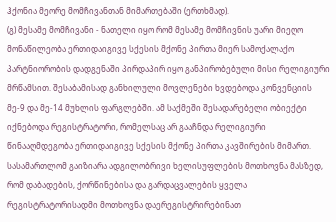ჰქონია მეორე მომჩივანთან მიმართებაში (ერთხმად).
(გ) მესამე მომჩივანი - ნათელი იყო რომ მესამე მომჩივნის უარი მიეღო მონაწილეობა ერთიდაიგივე სქესის მქონე პირთა მიერ სამოქალაქო პარტნიორობის დადგენაში პირდაპირ იყო განპირობებული მისი რელიგიური მრწამსით. შესაბამისად განხილული მოვლენები ხვდებოდა კონვენციის მე-9 და მე-14 მუხლის ფარგლებში. ამ საქმეში შესადარებელი ობიექტი იქნებოდა რეგისტრატორი, რომელსაც არ გააჩნდა რელიგიური წინააღმდეგობა ერთიდაიგივე სქესის მქონე პირთა კავშირების მიმართ. სასამართლომ გაიზიარა ადგილობრივი ხელისუფლების მოთხოვნა მასზედ, რომ დაბადების, ქორწინებისა და გარდაცვალების ყველა რეგისტრატორისადმი მოთხოვნა დაერეგისტრირებინათ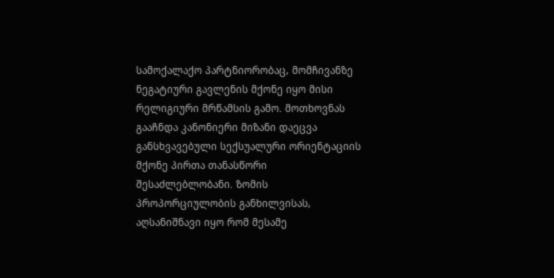სამოქალაქო პარტნიორობაც, მომჩივანზე ნეგატიური გავლენის მქონე იყო მისი რელიგიური მრწამსის გამო. მოთხოვნას გააჩნდა კანონიერი მიზანი დაეცვა განსხვავებული სექსუალური ორიენტაციის მქონე პირთა თანასწორი შესაძლებლობანი. ზომის პროპორციულობის განხილვისას, აღსანიშნავი იყო რომ მესამე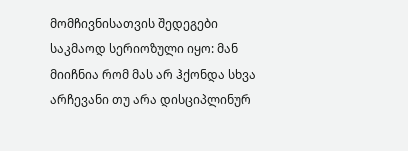მომჩივნისათვის შედეგები საკმაოდ სერიოზული იყო: მან მიიჩნია რომ მას არ ჰქონდა სხვა არჩევანი თუ არა დისციპლინურ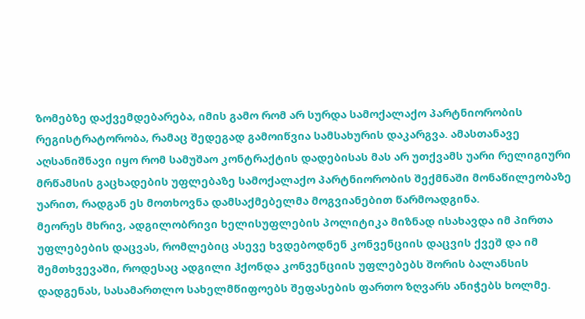ზომებზე დაქვემდებარება, იმის გამო რომ არ სურდა სამოქალაქო პარტნიორობის რეგისტრატორობა, რამაც შედეგად გამოიწვია სამსახურის დაკარგვა. ამასთანავე აღსანიშნავი იყო რომ სამუშაო კონტრაქტის დადებისას მას არ უთქვამს უარი რელიგიური მრწამსის გაცხადების უფლებაზე სამოქალაქო პარტნიორობის შექმნაში მონაწილეობაზე უარით, რადგან ეს მოთხოვნა დამსაქმებელმა მოგვიანებით წარმოადგინა.
მეორეს მხრივ, ადგილობრივი ხელისუფლების პოლიტიკა მიზნად ისახავდა იმ პირთა უფლებების დაცვას, რომლებიც ასევე ხვდებოდნენ კონვენციის დაცვის ქვეშ და იმ შემთხვევაში, როდესაც ადგილი ჰქონდა კონვენციის უფლებებს შორის ბალანსის დადგენას, სასამართლო სახელმწიფოებს შეფასების ფართო ზღვარს ანიჭებს ხოლმე.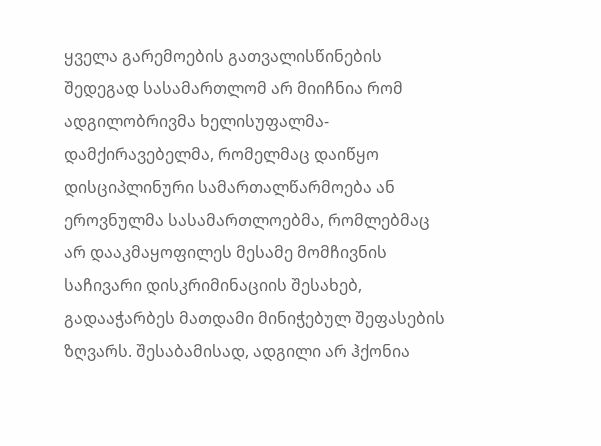ყველა გარემოების გათვალისწინების შედეგად სასამართლომ არ მიიჩნია რომ ადგილობრივმა ხელისუფალმა-დამქირავებელმა, რომელმაც დაიწყო დისციპლინური სამართალწარმოება ან ეროვნულმა სასამართლოებმა, რომლებმაც არ დააკმაყოფილეს მესამე მომჩივნის საჩივარი დისკრიმინაციის შესახებ, გადააჭარბეს მათდამი მინიჭებულ შეფასების ზღვარს. შესაბამისად, ადგილი არ ჰქონია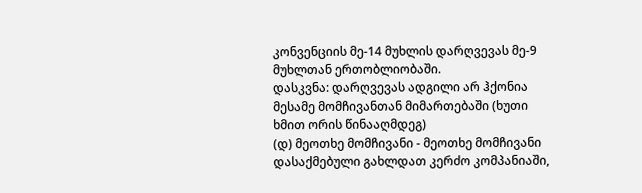კონვენციის მე-14 მუხლის დარღვევას მე-9 მუხლთან ერთობლიობაში.
დასკვნა: დარღვევას ადგილი არ ჰქონია მესამე მომჩივანთან მიმართებაში (ხუთი ხმით ორის წინააღმდეგ)
(დ) მეოთხე მომჩივანი - მეოთხე მომჩივანი დასაქმებული გახლდათ კერძო კომპანიაში,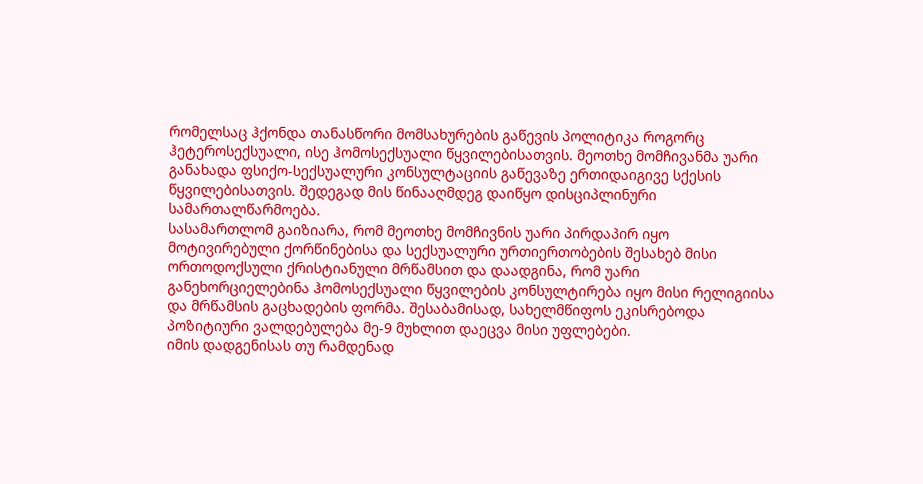რომელსაც ჰქონდა თანასწორი მომსახურების გაწევის პოლიტიკა როგორც ჰეტეროსექსუალი, ისე ჰომოსექსუალი წყვილებისათვის. მეოთხე მომჩივანმა უარი განახადა ფსიქო-სექსუალური კონსულტაციის გაწევაზე ერთიდაიგივე სქესის წყვილებისათვის. შედეგად მის წინააღმდეგ დაიწყო დისციპლინური სამართალწარმოება.
სასამართლომ გაიზიარა, რომ მეოთხე მომჩივნის უარი პირდაპირ იყო მოტივირებული ქორწინებისა და სექსუალური ურთიერთობების შესახებ მისი ორთოდოქსული ქრისტიანული მრწამსით და დაადგინა, რომ უარი განეხორციელებინა ჰომოსექსუალი წყვილების კონსულტირება იყო მისი რელიგიისა და მრწამსის გაცხადების ფორმა. შესაბამისად, სახელმწიფოს ეკისრებოდა პოზიტიური ვალდებულება მე-9 მუხლით დაეცვა მისი უფლებები.
იმის დადგენისას თუ რამდენად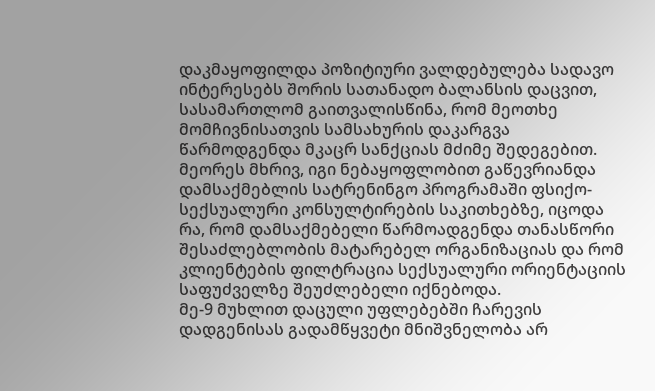დაკმაყოფილდა პოზიტიური ვალდებულება სადავო ინტერესებს შორის სათანადო ბალანსის დაცვით, სასამართლომ გაითვალისწინა, რომ მეოთხე მომჩივნისათვის სამსახურის დაკარგვა წარმოდგენდა მკაცრ სანქციას მძიმე შედეგებით. მეორეს მხრივ, იგი ნებაყოფლობით გაწევრიანდა დამსაქმებლის სატრენინგო პროგრამაში ფსიქო-სექსუალური კონსულტირების საკითხებზე, იცოდა რა, რომ დამსაქმებელი წარმოადგენდა თანასწორი შესაძლებლობის მატარებელ ორგანიზაციას და რომ კლიენტების ფილტრაცია სექსუალური ორიენტაციის საფუძველზე შეუძლებელი იქნებოდა.
მე-9 მუხლით დაცული უფლებებში ჩარევის დადგენისას გადამწყვეტი მნიშვნელობა არ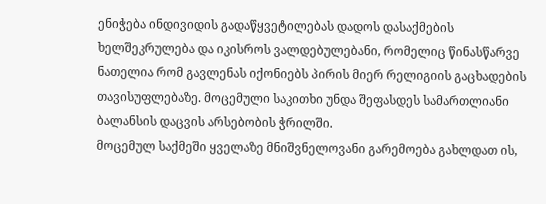ენიჭება ინდივიდის გადაწყვეტილებას დადოს დასაქმების ხელშეკრულება და იკისროს ვალდებულებანი, რომელიც წინასწარვე ნათელია რომ გავლენას იქონიებს პირის მიერ რელიგიის გაცხადების თავისუფლებაზე. მოცემული საკითხი უნდა შეფასდეს სამართლიანი ბალანსის დაცვის არსებობის ჭრილში.
მოცემულ საქმეში ყველაზე მნიშვნელოვანი გარემოება გახლდათ ის,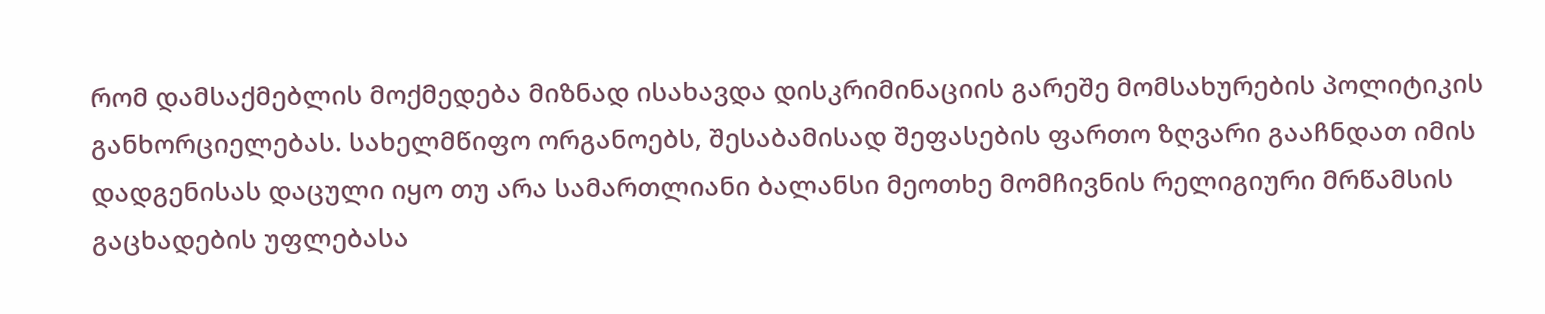რომ დამსაქმებლის მოქმედება მიზნად ისახავდა დისკრიმინაციის გარეშე მომსახურების პოლიტიკის განხორციელებას. სახელმწიფო ორგანოებს, შესაბამისად შეფასების ფართო ზღვარი გააჩნდათ იმის დადგენისას დაცული იყო თუ არა სამართლიანი ბალანსი მეოთხე მომჩივნის რელიგიური მრწამსის გაცხადების უფლებასა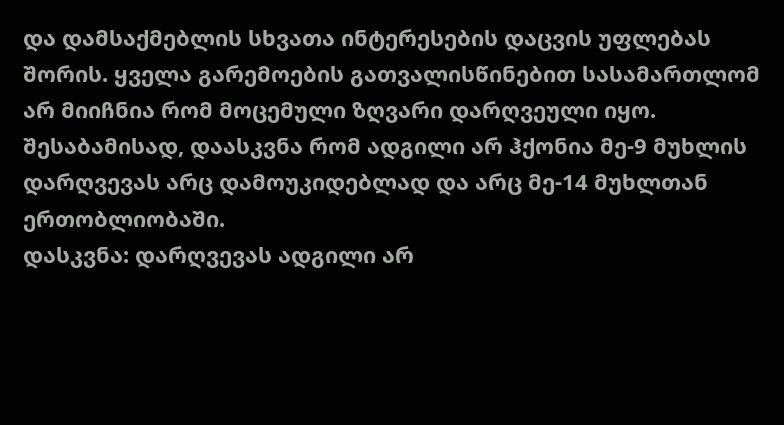და დამსაქმებლის სხვათა ინტერესების დაცვის უფლებას შორის. ყველა გარემოების გათვალისწინებით სასამართლომ არ მიიჩნია რომ მოცემული ზღვარი დარღვეული იყო. შესაბამისად, დაასკვნა რომ ადგილი არ ჰქონია მე-9 მუხლის დარღვევას არც დამოუკიდებლად და არც მე-14 მუხლთან ერთობლიობაში.
დასკვნა: დარღვევას ადგილი არ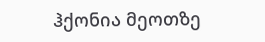ჰქონია მეოთზე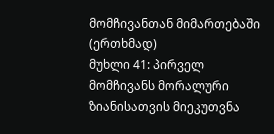მომჩივანთან მიმართებაში (ერთხმად)
მუხლი 41: პირველ მომჩივანს მორალური ზიანისათვის მიეკუთვნა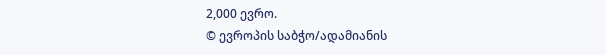2,000 ევრო.
© ევროპის საბჭო/ადამიანის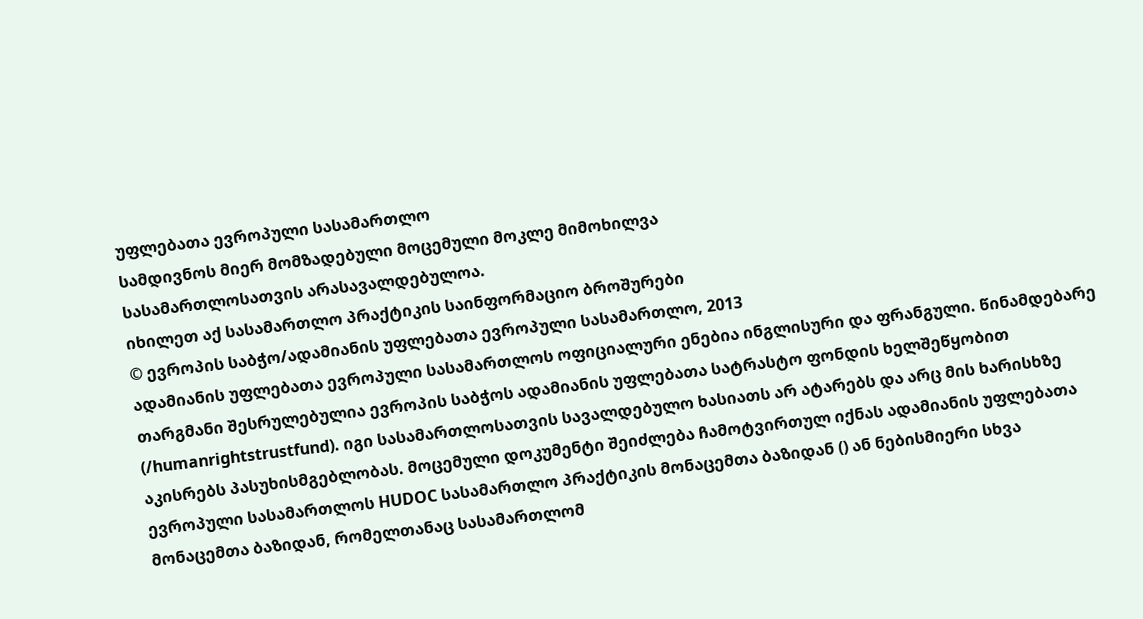უფლებათა ევროპული სასამართლო
სამდივნოს მიერ მომზადებული მოცემული მოკლე მიმოხილვა
სასამართლოსათვის არასავალდებულოა.
იხილეთ აქ სასამართლო პრაქტიკის საინფორმაციო ბროშურები
© ევროპის საბჭო/ადამიანის უფლებათა ევროპული სასამართლო, 2013
ადამიანის უფლებათა ევროპული სასამართლოს ოფიციალური ენებია ინგლისური და ფრანგული. წინამდებარე თარგმანი შესრულებულია ევროპის საბჭოს ადამიანის უფლებათა სატრასტო ფონდის ხელშეწყობით (/humanrightstrustfund). იგი სასამართლოსათვის სავალდებულო ხასიათს არ ატარებს და არც მის ხარისხზე აკისრებს პასუხისმგებლობას. მოცემული დოკუმენტი შეიძლება ჩამოტვირთულ იქნას ადამიანის უფლებათა ევროპული სასამართლოს HUDOC სასამართლო პრაქტიკის მონაცემთა ბაზიდან () ან ნებისმიერი სხვა მონაცემთა ბაზიდან, რომელთანაც სასამართლომ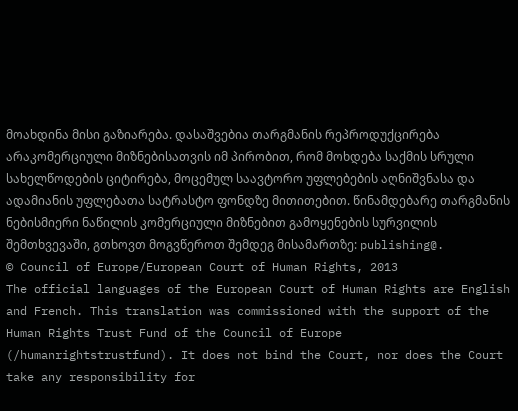მოახდინა მისი გაზიარება. დასაშვებია თარგმანის რეპროდუქცირება არაკომერციული მიზნებისათვის იმ პირობით, რომ მოხდება საქმის სრული სახელწოდების ციტირება, მოცემულ საავტორო უფლებების აღნიშვნასა და ადამიანის უფლებათა სატრასტო ფონდზე მითითებით. წინამდებარე თარგმანის ნებისმიერი ნაწილის კომერციული მიზნებით გამოყენების სურვილის შემთხვევაში, გთხოვთ მოგვწეროთ შემდეგ მისამართზე: publishing@.
© Council of Europe/European Court of Human Rights, 2013
The official languages of the European Court of Human Rights are English and French. This translation was commissioned with the support of the Human Rights Trust Fund of the Council of Europe (/humanrightstrustfund). It does not bind the Court, nor does the Court take any responsibility for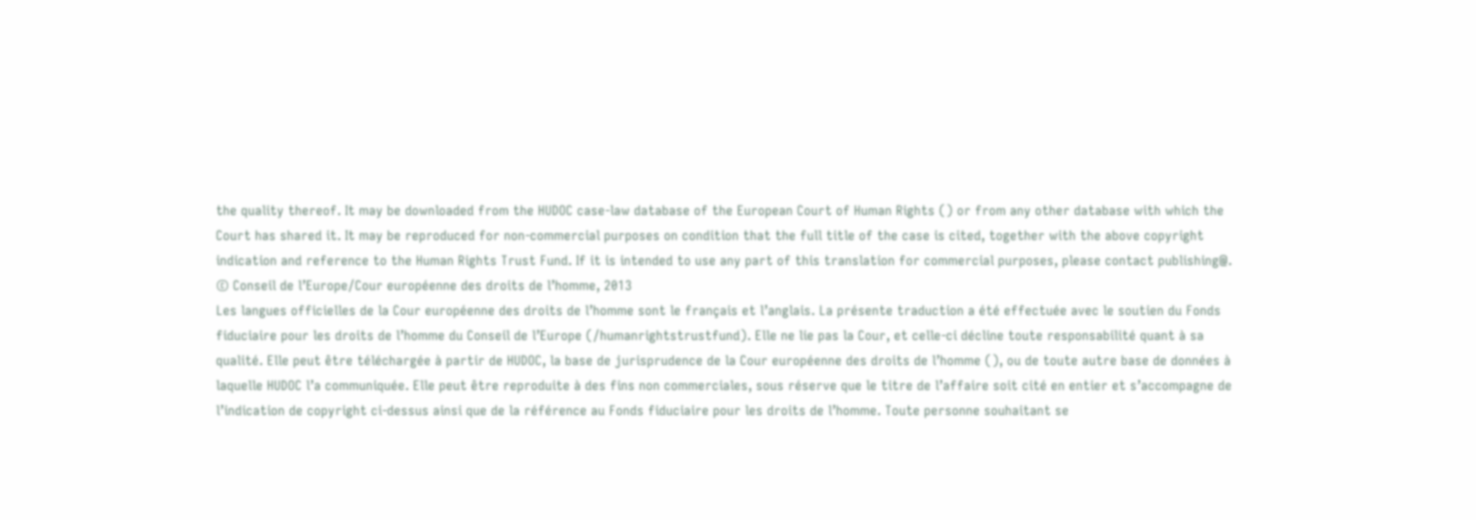the quality thereof. It may be downloaded from the HUDOC case-law database of the European Court of Human Rights () or from any other database with which the Court has shared it. It may be reproduced for non-commercial purposes on condition that the full title of the case is cited, together with the above copyright indication and reference to the Human Rights Trust Fund. If it is intended to use any part of this translation for commercial purposes, please contact publishing@.
© Conseil de l’Europe/Cour européenne des droits de l’homme, 2013
Les langues officielles de la Cour européenne des droits de l’homme sont le français et l’anglais. La présente traduction a été effectuée avec le soutien du Fonds fiduciaire pour les droits de l’homme du Conseil de l’Europe (/humanrightstrustfund). Elle ne lie pas la Cour, et celle-ci décline toute responsabilité quant à sa qualité. Elle peut être téléchargée à partir de HUDOC, la base de jurisprudence de la Cour européenne des droits de l’homme (), ou de toute autre base de données à laquelle HUDOC l’a communiquée. Elle peut être reproduite à des fins non commerciales, sous réserve que le titre de l’affaire soit cité en entier et s’accompagne de l’indication de copyright ci-dessus ainsi que de la référence au Fonds fiduciaire pour les droits de l’homme. Toute personne souhaitant se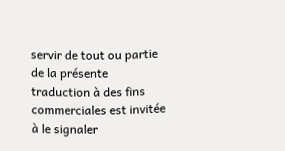servir de tout ou partie de la présente traduction à des fins commerciales est invitée à le signaler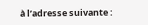à l’adresse suivante :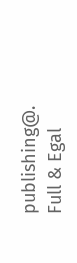publishing@.
Full & Egal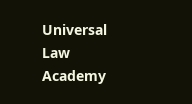Universal Law Academy